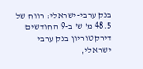בנק ערבי-ישראלי: רווח של 48.5 מ' ש' ב-9 החודשים
דירקטוריון בנק ערבי ישראלי,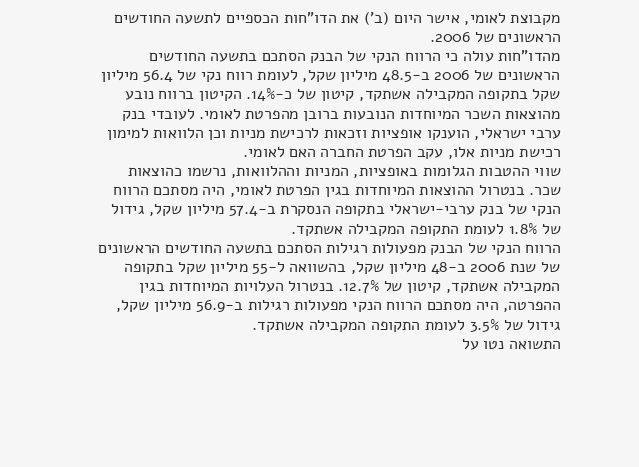מקבוצת לאומי, אישר היום (ב') את הדו"חות הכספיים לתשעה החודשים הראשונים של 2006.
מהדו"חות עולה כי הרווח הנקי של הבנק הסתכם בתשעה החודשים הראשונים של 2006 ב-48.5 מיליון שקל, לעומת רווח נקי של 56.4 מיליון שקל בתקופה המקבילה אשתקד, קיטון של כ-14%. הקיטון ברווח נובע מהוצאות השכר המיוחדות הנובעות ברובן מהפרטת לאומי. לעובדי בנק ערבי ישראלי, הוענקו אופציות וזכאות לרכישת מניות וכן הלוואות למימון רכישת מניות אלו, עקב הפרטת החברה האם לאומי.
שווי ההטבות הגלומות באופציות, המניות וההלוואות, נרשמו כהוצאות שכר. בנטרול ההוצאות המיוחדות בגין הפרטת לאומי, היה מסתכם הרווח הנקי של בנק ערבי-ישראלי בתקופה הנסקרת ב-57.4 מיליון שקל, גידול של 1.8% לעומת התקופה המקבילה אשתקד.
הרווח הנקי של הבנק מפעולות רגילות הסתכם בתשעה החודשים הראשונים של שנת 2006 ב-48 מיליון שקל, בהשוואה ל-55 מיליון שקל בתקופה המקבילה אשתקד, קיטון של 12.7%. בנטרול העלויות המיוחדות בגין ההפרטה, היה מסתכם הרווח הנקי מפעולות רגילות ב-56.9 מיליון שקל, גידול של 3.5% לעומת התקופה המקבילה אשתקד.
התשואה נטו על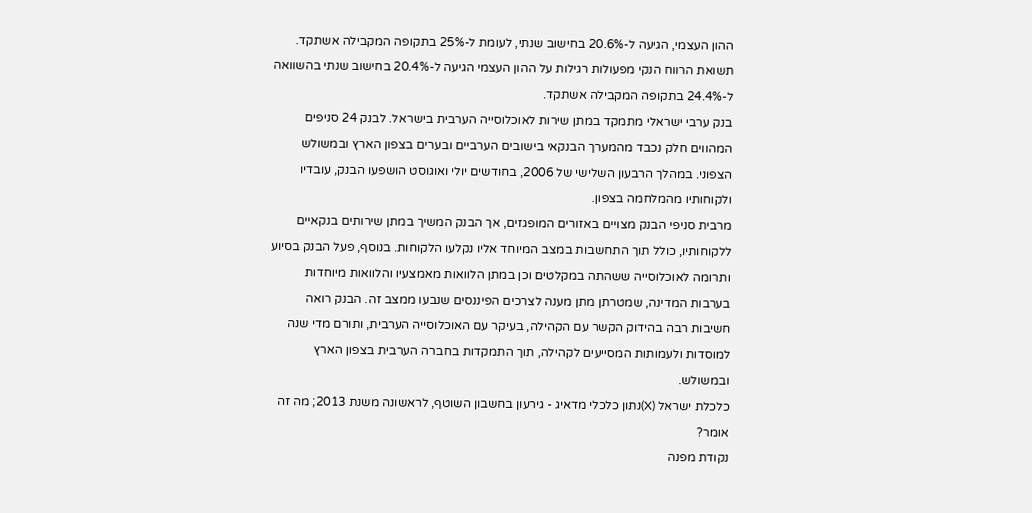ההון העצמי, הגיעה ל-20.6% בחישוב שנתי, לעומת ל-25% בתקופה המקבילה אשתקד. תשואת הרווח הנקי מפעולות רגילות על ההון העצמי הגיעה ל-20.4% בחישוב שנתי בהשוואה ל-24.4% בתקופה המקבילה אשתקד.
בנק ערבי ישראלי מתמקד במתן שירות לאוכלוסייה הערבית בישראל. לבנק 24 סניפים המהווים חלק נכבד מהמערך הבנקאי בישובים הערביים ובערים בצפון הארץ ובמשולש הצפוני. במהלך הרבעון השלישי של 2006, בחודשים יולי ואוגוסט הושפעו הבנק, עובדיו ולקוחותיו מהמלחמה בצפון.
מרבית סניפי הבנק מצויים באזורים המופגזים, אך הבנק המשיך במתן שירותים בנקאיים ללקוחותיו, כולל תוך התחשבות במצב המיוחד אליו נקלעו הלקוחות. בנוסף, פעל הבנק בסיוע ותרומה לאוכלוסייה ששהתה במקלטים וכן במתן הלוואות מאמצעיו והלוואות מיוחדות בערבות המדינה, שמטרתן מתן מענה לצרכים הפיננסים שנבעו ממצב זה. הבנק רואה חשיבות רבה בהידוק הקשר עם הקהילה, בעיקר עם האוכלוסייה הערבית, ותורם מדי שנה למוסדות ולעמותות המסייעים לקהילה, תוך התמקדות בחברה הערבית בצפון הארץ ובמשולש.
כלכלת ישראל (X)נתון כלכלי מדאיג - גירעון בחשבון השוטף, לראשונה משנת 2013; מה זה אומר?
נקודת מפנה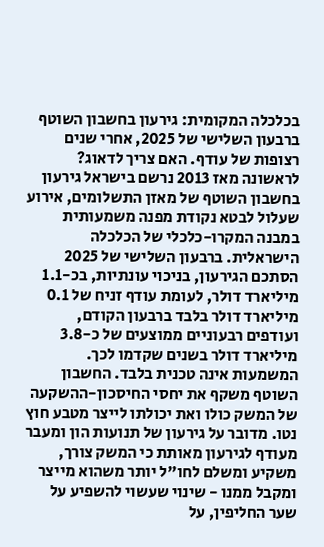בכלכלה המקומית: גירעון בחשבון השוטף ברבעון השלישי של 2025, אחרי שנים רצופות של עודף. האם צריך לדאוג?
לראשונה מאז 2013 נרשם בישראל גירעון בחשבון השוטף של מאזן התשלומים, אירוע שעלול לבטא נקודת מפנה משמעותית במבנה המקרו-כלכלי של הכלכלה הישראלית. ברבעון השלישי של 2025 הסתכם הגירעון, בניכוי עונתיות, בכ-1.1 מיליארד דולר, לעומת עודף זניח של 0.1 מיליארד דולר בלבד ברבעון הקודם, ועודפים רבעוניים ממוצעים של כ-3.8 מיליארד דולר בשנים שקדמו לכך.
המשמעות אינה טכנית בלבד. החשבון השוטף משקף את יחסי החיסכון-ההשקעה של המשק כולו ואת יכולתו לייצר מטבע חוץ נטו. מדובר על גירעון של תנועות הון ומעבר מעודף לגירעון מאותת כי המשק צורך, משקיע ומשלם לחו"ל יותר משהוא מייצר ומקבל ממנו - שינוי שעשוי להשפיע על שער החליפין, על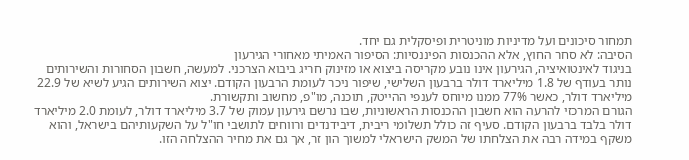תמחור סיכונים ועל מדיניות מוניטרית ופיסקלית גם יחד.
הסיבה: לא סחר החוץ, אלא ההכנסות הפיננסיות: הסיפור האמיתי מאחורי הגירעון
בניגוד לאינטואיציה, הגירעון אינו נובע מקריסה ביצוא או מזינוק חריג ביבוא הצרכני. למעשה, חשבון הסחורות והשירותים נותר בעודף של 1.8 מיליארד דולר ברבעון השלישי, שיפור ניכר לעומת הרבעון הקודם. יצוא השירותים הגיע לשיא של 22.9 מיליארד דולר, כאשר 77% ממנו מיוחס לענפי ההייטק, תוכנה, מו"פ, מחשוב ותקשורת.
הגורם המרכזי להרעה הוא חשבון ההכנסות הראשוניות, שבו נרשם גירעון עמוק של 3.7 מיליארד דולר, לעומת 2.0 מיליארד דולר בלבד ברבעון הקודם. סעיף זה כולל תשלומי ריבית, דיבידנדים ורווחים לתושבי חו"ל על השקעותיהם בישראל, והוא משקף במידה רבה את הצלחתו של המשק הישראלי למשוך הון זר, אך גם את מחיר ההצלחה הזו.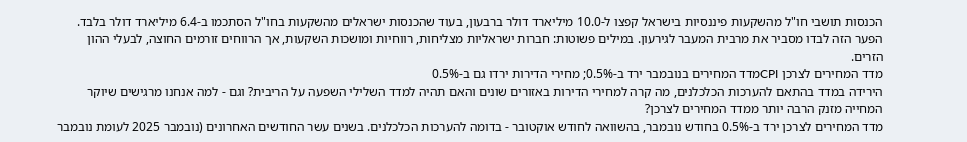הכנסות תושבי חו"ל מהשקעות פיננסיות בישראל קפצו ל-10.0 מיליארד דולר ברבעון, בעוד שהכנסות ישראלים מהשקעות בחו"ל הסתכמו ב-6.4 מיליארד דולר בלבד. הפער הזה לבדו מסביר את מרבית המעבר לגירעון. במילים פשוטות: חברות ישראליות מצליחות, רווחיות ומושכות השקעות, אך הרווחים זורמים החוצה, לבעלי ההון הזרים.
מדד המחירים לצרכן CPIמדד המחירים בנובמבר ירד ב-0.5%; מחירי הדירות ירדו גם ב-0.5%
הירידה במדד בהתאם להערכות הכלכלנים, מה קרה למחירי הדירות באזורים שונים והאם תהיה למדד השלילי השפעה על הריבית? וגם - למה אנחנו מרגישים שיוקר המחייה מזנק הרבה יותר ממדד המחירים לצרכן?
מדד המחירים לצרכן ירד ב-0.5% בחודש נובמבר, בהשוואה לחודש אוקטובר - בדומה להערכות הכלכלנים. בשנים עשר החודשים האחרונים (נובמבר 2025 לעומת נובמבר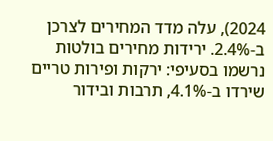2024), עלה מדד המחירים לצרכן ב-2.4%. ירידות מחירים בולטות נרשמו בסעיפי: ירקות ופירות טריים שירדו ב-4.1%, תרבות ובידור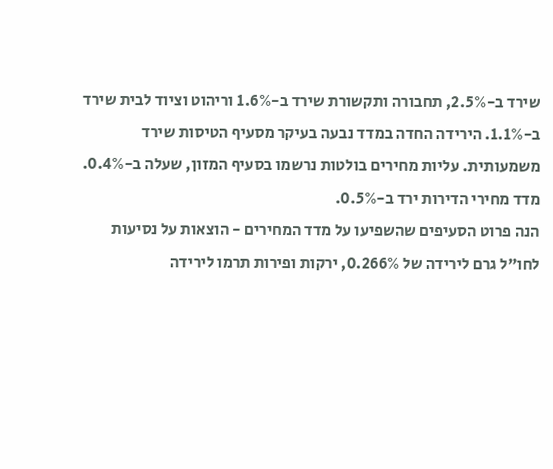שירד ב-2.5%, תחבורה ותקשורת שירד ב-1.6% וריהוט וציוד לבית שירד ב-1.1%. הירידה החדה במדד נבעה בעיקר מסעיף הטיסות שירד משמעותית. עליות מחירים בולטות נרשמו בסעיף המזון, שעלה ב-0.4%. מדד מחירי הדירות ירד ב-0.5%.
הנה פרוט הסעיפים שהשפיעו על מדד המחירים - הוצאות על נסיעות לחו"ל גרם לירידה של 0.266%, ירקות ופירות תרמו לירידה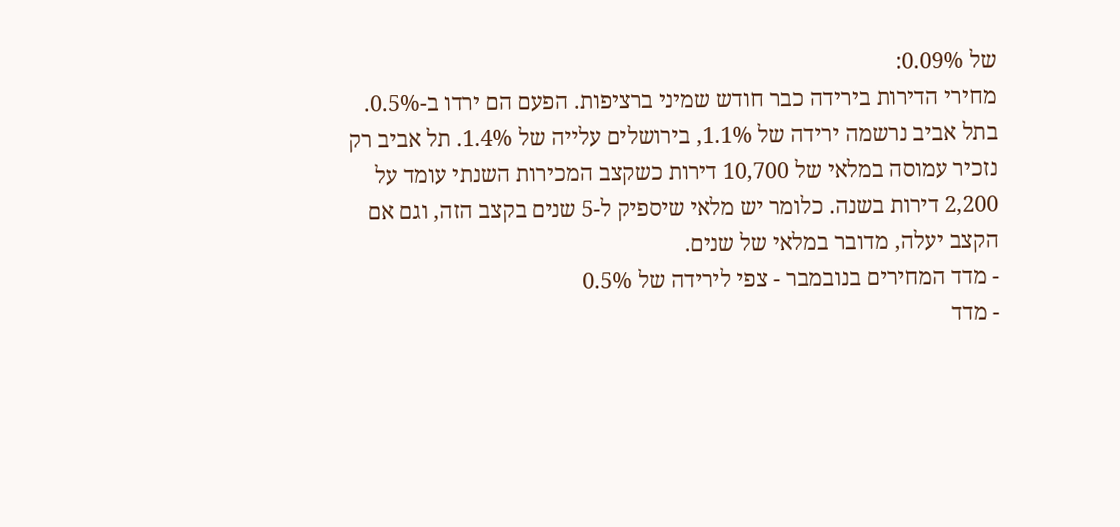של 0.09%:
מחירי הדירות בירידה כבר חודש שמיני ברציפות. הפעם הם ירדו ב-0.5%. בתל אביב נרשמה ירידה של 1.1%, בירושלים עלייה של 1.4%. תל אביב רק נזכיר עמוסה במלאי של 10,700 דירות כשקצב המכירות השנתי עומד על 2,200 דירות בשנה. כלומר יש מלאי שיספיק ל-5 שנים בקצב הזה, וגם אם הקצב יעלה, מדובר במלאי של שנים.
- מדד המחירים בנובמבר - צפי לירידה של 0.5%
- מדד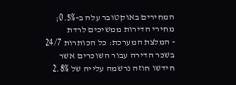המחירים באוקטובר עלה ב-0.5%; מחירי הדירות ממשיכים לרדת
- המלצת המערכת: כל הכותרות 24/7
בשכר הדירה עבור השוכרים אשר חידשו חוזה נרשמה עלייה של 2.8%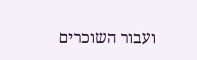ועבור השוכרים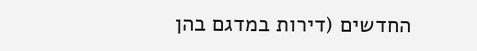החדשים (דירות במדגם בהן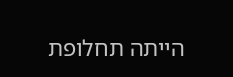הייתה תחלופת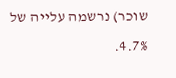שוכר) נרשמה עלייה של 4.7%.